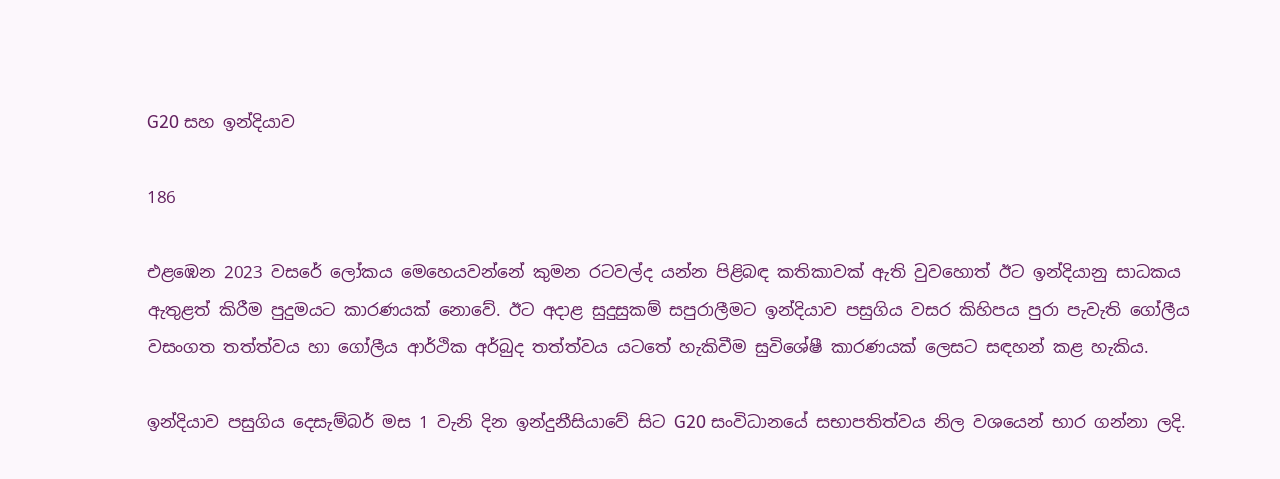G20 සහ ඉන්දියාව

186

එළඹෙන 2023 වසරේ ලෝකය මෙහෙයවන්නේ කුමන රටවල්ද යන්න පිළිබඳ කතිකාවක් ඇති වුවහොත් ඊට ඉන්දියානු සාධකය ඇතුළත් කිරීම පුදුමයට කාරණයක් නොවේ. ඊට අදාළ සුදුසුකම් සපුරාලීමට ඉන්දියාව පසුගිය වසර කිහිපය පුරා පැවැති ගෝලීය වසංගත තත්ත්වය හා ගෝලීය ආර්ථික අර්බුද තත්ත්වය යටතේ හැකිවීම සුවිශේෂී කාරණයක් ලෙසට සඳහන් කළ හැකිය.

ඉන්දියාව පසුගිය දෙසැම්බර් මස 1 වැනි දින ඉන්දුනීසියාවේ සිට G20 සංවිධානයේ සභාපතිත්වය නිල වශයෙන් භාර ගන්නා ලදි.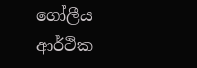ගෝලීය ආර්ථික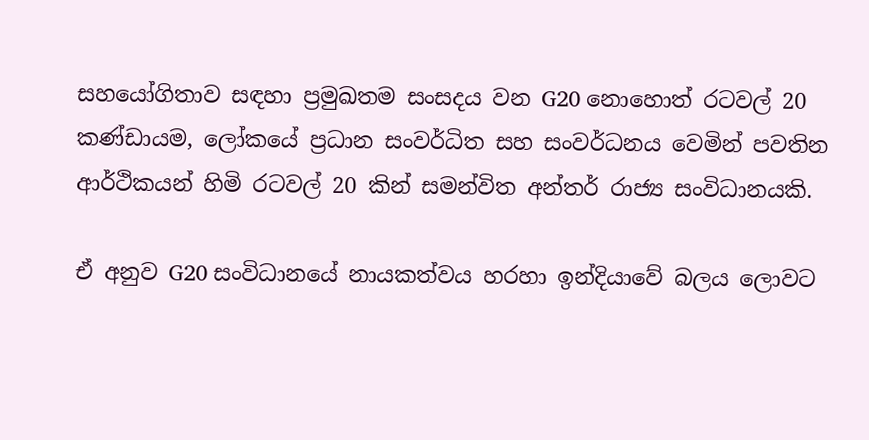සහයෝගිතාව සඳහා ප්‍රමුඛතම සංසදය වන G20 නොහොත් රටවල් 20 කණ්ඩායම, ලෝකයේ ප්‍රධාන සංවර්ධිත සහ සංවර්ධනය වෙමින් පවතින ආර්ථිකයන් හිමි රටවල් 20 කින් සමන්විත අන්තර් රාජ්‍ය සංවිධානයකි.

ඒ අනුව G20 සංවිධානයේ නායකත්වය හරහා ඉන්දියාවේ බලය ලොවට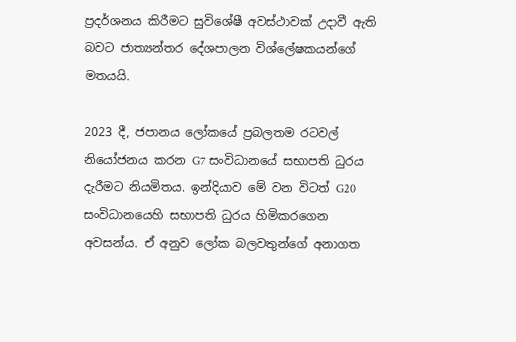ප්‍රදර්ශනය කිරීමට සුවිශේෂී අවස්ථාවක් උදාවී ඇති බවට ජාත්‍යන්තර දේශපාලන විශ්ලේෂකයන්ගේ මතයයි.

2023 දී, ජපානය ලෝකයේ ප්‍රබලතම රටවල් නියෝජනය කරන G7 සංවිධානයේ සභාපති ධුරය දැරීමට නියමිතය. ඉන්දියාව මේ වන විටත් G20 සංවිධානයෙහි සභාපති ධුරය හිමිකරගෙන අවසන්ය. ඒ අනුව ලෝක බලවතුන්ගේ අනාගත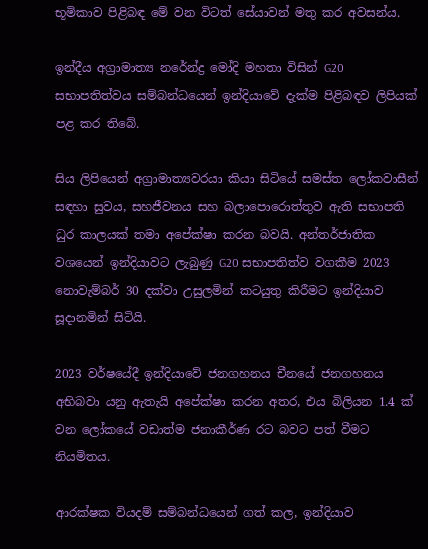භූමිකාව පිළිබඳ මේ වන විටත් සේයාවන් මතු කර අවසන්ය.

ඉන්දීය අග්‍රාමාත්‍ය නරේන්ද්‍ර මෝදි මහතා විසින් G20 සභාපතිත්වය සම්බන්ධයෙන් ඉන්දියාවේ දැක්ම පිළිබඳව ලිපියක් පළ කර තිබේ.

සිය ලිපියෙන් අග්‍රාමාත්‍යවරයා කියා සිටියේ සමස්ත ලෝකවාසීන් සඳහා සුවය, සහජීවනය සහ බලාපොරොත්තුව ඇති සභාපති ධුර කාලයක් තමා අපේක්ෂා කරන බවයි. අන්තර්ජාතික වශයෙන් ඉන්දියාවට ලැබුණු G20 සභාපතිත්ව වගකීම 2023 නොවැම්බර් 30 දක්වා උසුලමින් කටයුතු කිරීමට ඉන්දියාව සූදානමින් සිටියි.

2023 වර්ෂයේදී ඉන්දියාවේ ජනගහනය චීනයේ ජනගහනය අභිබවා යනු ඇතැයි අපේක්ෂා කරන අතර, එය බිලියන 1.4 ක් වන ලෝකයේ වඩාත්ම ජනාකීර්ණ රට බවට පත් වීමට නියමිතය.

ආරක්ෂක වියදම් සම්බන්ධයෙන් ගත් කල, ඉන්දියාව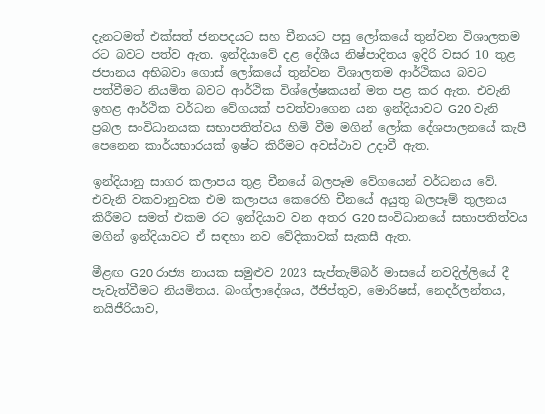දැනටමත් එක්සත් ජනපදයට සහ චීනයට පසු ලෝකයේ තුන්වන විශාලතම රට බවට පත්ව ඇත. ඉන්දියාවේ දළ දේශීය නිෂ්පාදිතය ඉදිරි වසර 10 තුළ ජපානය අභිබවා ගොස් ලෝකයේ තුන්වන විශාලතම ආර්ථිකය බවට පත්වීමට නියමිත බවට ආර්ථික විශ්ලේෂකයන් මත පළ කර ඇත. එවැනි ඉහළ ආර්ථික වර්ධන වේගයක් පවත්වාගෙන යන ඉන්දියාවට G20 වැනි ප්‍රබල සංවිධානයක සභාපතිත්වය හිමි වීම මගින් ලෝක දේශපාලනයේ කැපී පෙනෙන කාර්යභාරයක් ඉෂ්ට කිරීමට අවස්ථාව උදාවී ඇත.

ඉන්දියානු සාගර කලාපය තුළ චීනයේ බලපෑම වේගයෙන් වර්ධනය වේ. එවැනි වකවානුවක එම කලාපය කෙරෙහි චීනයේ අයුතු බලපෑම් තුලනය කිරීමට සමත් එකම රට ඉන්දියාව වන අතර G20 සංවිධානයේ සභාපතිත්වය මගින් ඉන්දියාවට ඒ සඳහා නව වේදිකාවක් සැකසී ඇත.

මීළඟ G20 රාජ්‍ය නායක සමුළුව 2023 සැප්තැම්බර් මාසයේ නවදිල්ලියේ දී පැවැත්වීමට නියමිතය. බංග්ලාදේශය, ඊජිප්තුව, මොරිෂස්, නෙදර්ලන්තය, නයිජීරියාව,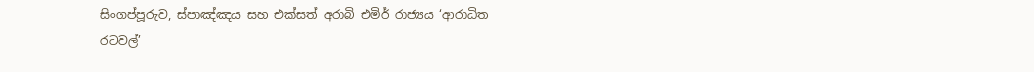සිංගප්පූරුව, ස්පාඤ්ඤය සහ එක්සත් අරාබි එමිර් රාජ්‍යය ‘ආරාධිත රටවල්’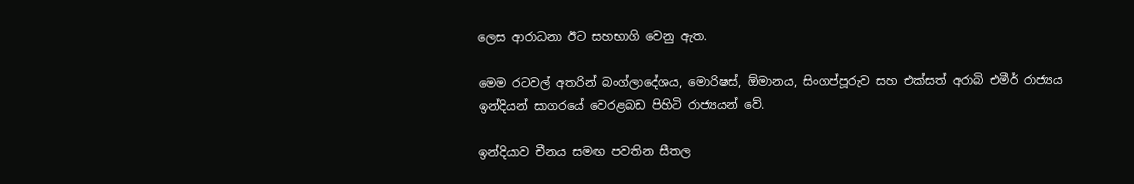ලෙස ආරාධනා ඊට සහභාගි වෙනු ඇත.

මෙම රටවල් අතරින් බංග්ලාදේශය, මොරිෂස්, ඕමානය, සිංගප්පූරුව සහ එක්සත් අරාබි එමීර් රාජ්‍යය ඉන්දියන් සාගරයේ වෙරළබඩ පිහිටි රාජ්‍යයන් වේ.

ඉන්දියාව චීනය සමඟ පවතින සීතල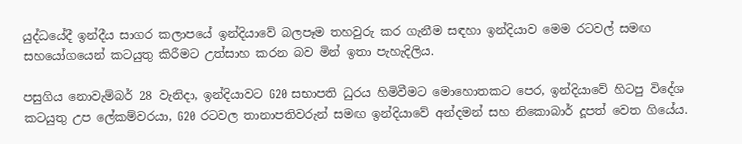යුද්ධයේදී ඉන්දීය සාගර කලාපයේ ඉන්දියාවේ බලපෑම තහවුරු කර ගැනීම සඳහා ඉන්දියාව මෙම රටවල් සමඟ සහයෝගයෙන් කටයුතු කිරීමට උත්සාහ කරන බව මින් ඉතා පැහැදිලිය.

පසුගිය නොවැම්බර් 28 වැනිදා, ඉන්දියාවට G20 සභාපති ධුරය හිමිවීමට මොහොතකට පෙර, ඉන්දියාවේ හිටපු විදේශ කටයුතු උප ලේකම්වරයා, G20 රටවල තානාපතිවරුන් සමඟ ඉන්දියාවේ අන්දමන් සහ නිකොබාර් දූපත් වෙත ගියේය.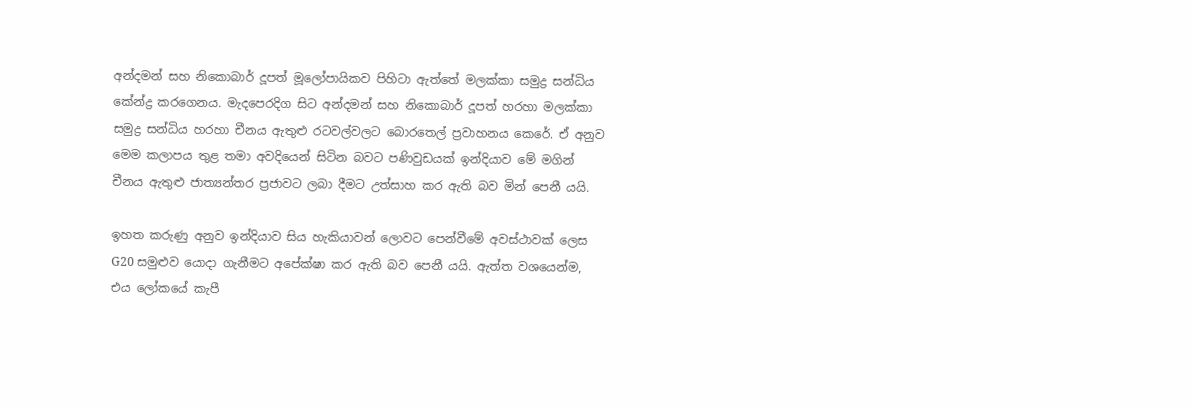අන්දමන් සහ නිකොබාර් දූපත් මූලෝපායිකව පිහිටා ඇත්තේ මලක්කා සමුද්‍ර සන්ධිය කේන්ද්‍ර කරගෙනය. මැදපෙරදිග සිට අන්දමන් සහ නිකොබාර් දූපත් හරහා මලක්කා සමුද්‍ර සන්ධිය හරහා චීනය ඇතුළු රටවල්වලට බොරතෙල් ප්‍රවාහනය කෙරේ. ඒ අනුව මෙම කලාපය තුළ තමා අවදියෙන් සිටින බවට පණිවුඩයක් ඉන්දියාව මේ මගින් චීනය ඇතුළු ජාත්‍යන්තර ප්‍රජාවට ලබා දීමට උත්සාහ කර ඇති බව මින් පෙනී යයි.

ඉහත කරුණු අනුව ඉන්දියාව සිය හැකියාවන් ලොවට පෙන්වීමේ අවස්ථාවක් ලෙස G20 සමුළුව යොදා ගැනීමට අපේක්ෂා කර ඇති බව පෙනී යයි. ඇත්ත වශයෙන්ම, එය ලෝකයේ කැපී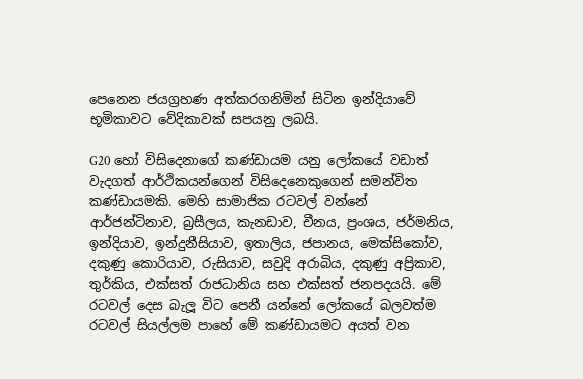පෙනෙන ජයග්‍රහණ අත්කරගනිමින් සිටින ඉන්දියාවේ භූමිකාවට වේදිකාවක් සපයනු ලබයි.

G20 හෝ විසිදෙනාගේ කණ්ඩායම යනු ලෝකයේ වඩාත් වැදගත් ආර්ථිකයන්ගෙන් විසිදෙනෙකුගෙන් සමන්විත කණ්ඩායමකි. මෙහි සාමාජික රටවල් වන්නේ ආර්ජන්ටිනාව, බ්‍රසීලය, කැනඩාව, චීනය, ප්‍රංශය, ජර්මනිය, ඉන්දියාව, ඉන්දුනීසියාව, ඉතාලිය, ජපානය, මෙක්සිකෝව, දකුණු කොරියාව, රුසියාව, සවුදි අරාබිය, දකුණු අප්‍රිකාව, තුර්කිය, එක්සත් රාජධානිය සහ එක්සත් ජනපදයයි. මේ රටවල් දෙස බැලූ විට පෙනී යන්නේ ලෝකයේ බලවත්ම රටවල් සියල්ලම පාහේ මේ කණ්ඩායමට අයත් වන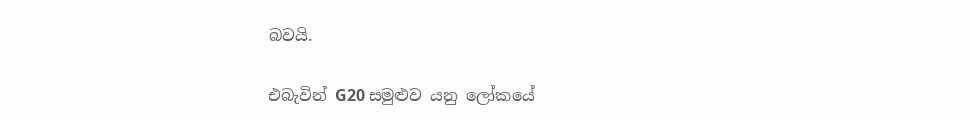බවයි.

එබැවින් G20 සමුළුව යනු ලෝකයේ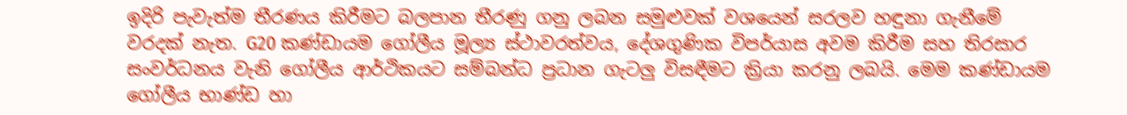ඉදිරි පැවැත්ම තීරණය කිරීමට බලපාන තීරණු ගනු ලබන සමුළුවක් වශයෙන් සරලව හඳුනා ගැනීමේ වරදක් නැත. G20 කණ්ඩායම ගෝලීය මූල්‍ය ස්ථාවරත්වය, දේශගුණික විපර්යාස අවම කිරීම සහ තිරසාර සංවර්ධනය වැනි ගෝලීය ආර්ථිකයට සම්බන්ධ ප්‍රධාන ගැටලු විසඳීමට ක්‍රියා කරනු ලබයි. මෙම කණ්ඩායම ගෝලීය භාණ්ඩ හා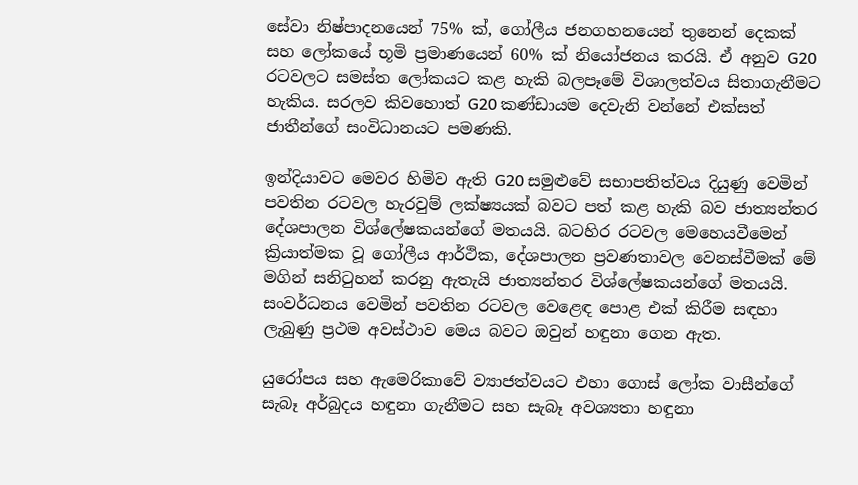සේවා නිෂ්පාදනයෙන් 75% ක්, ගෝලීය ජනගහනයෙන් තුනෙන් දෙකක් සහ ලෝකයේ භූමි ප්‍රමාණයෙන් 60% ක් නියෝජනය කරයි. ඒ අනුව G20 රටවලට සමස්ත ලෝකයට කළ හැකි බලපෑමේ විශාලත්වය සිතාගැනීමට හැකිය. සරලව කිවහොත් G20 කණ්ඩායම දෙවැනි වන්නේ එක්සත් ජාතීන්ගේ සංවිධානයට පමණකි.

ඉන්දියාවට මෙවර හිමිව ඇති G20 සමුළුවේ සභාපතිත්වය දියුණු වෙමින් පවතින රටවල හැරවුම් ලක්ෂ්‍යයක් බවට පත් කළ හැකි බව ජාත්‍යන්තර දේශපාලන විශ්ලේෂකයන්ගේ මතයයි. බටහිර රටවල මෙහෙයවීමෙන් ක්‍රියාත්මක වූ ගෝලීය ආර්ථික, දේශපාලන ප්‍රවණතාවල වෙනස්වීමක් මේ මගින් සනිටුහන් කරනු ඇතැයි ජාත්‍යන්තර විශ්ලේෂකයන්ගේ මතයයි. සංවර්ධනය වෙමින් පවතින රටවල වෙළෙඳ පොළ එක් කිරීම සඳහා ලැබුණු ප්‍රථම අවස්ථාව මෙය බවට ඔවුන් හඳුනා ගෙන ඇත.

යුරෝපය සහ ඇමෙරිකාවේ ව්‍යාජත්වයට එහා ගොස් ලෝක වාසීන්ගේ සැබෑ අර්බුදය හඳුනා ගැනීමට සහ සැබෑ අවශ්‍යතා හඳුනා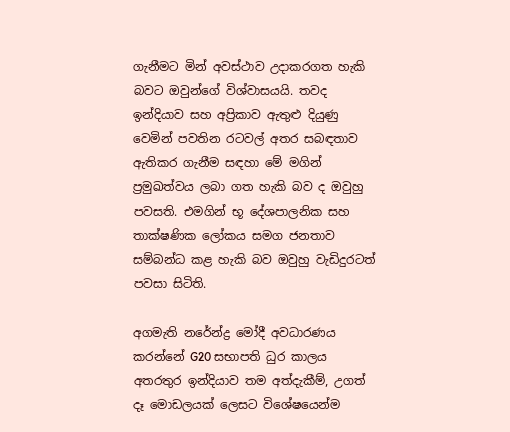ගැනීමට මින් අවස්ථාව උදාකරගත හැකි බවට ඔවුන්ගේ විශ්වාසයයි. තවද ඉන්දියාව සහ අප්‍රිකාව ඇතුළු දියුණු වෙමින් පවතින රටවල් අතර සබඳතාව ඇතිකර ගැනීම සඳහා මේ මගින් ප්‍රමුඛත්වය ලබා ගත හැකි බව ද ඔවුහු පවසති. එමගින් භූ දේශපාලනික සහ තාක්ෂණික ලෝකය සමග ජනතාව සම්බන්ධ කළ හැකි බව ඔවුහු වැඩිදුරටත් පවසා සිටිති.

අගමැති නරේන්ද්‍ර මෝදී අවධාරණය කරන්නේ G20 සභාපති ධුර කාලය අතරතුර ඉන්දියාව තම අත්දැකීම්, උගත් දෑ මොඩලයක් ලෙසට විශේෂයෙන්ම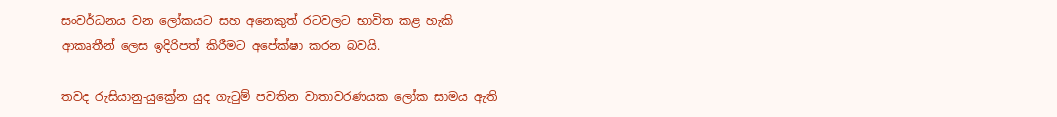සංවර්ධනය වන ලෝකයට සහ අනෙකුත් රටවලට භාවිත කළ හැකි ආකෘතීන් ලෙස ඉදිරිපත් කිරීමට අපේක්ෂා කරන බවයි.

තවද රුසියානු-යුක්‍රේන යුද ගැටුම් පවතින වාතාවරණයක ලෝක සාමය ඇති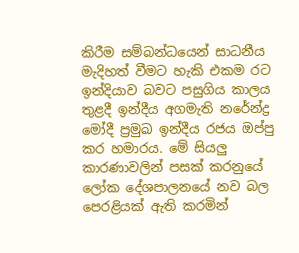කිරීම සම්බන්ධයෙන් සාධනීය මැදිහත් වීමට හැකි එකම රට ඉන්දියාව බවට පසුගිය කාලය තුළදී ඉන්දීය අගමැති නරේන්ද්‍ර මෝදී ප්‍රමුඛ ඉන්දීය රජය ඔප්පු කර හමාරය. මේ සියලු කාරණාවලින් පසක් කරනුයේ ලෝක දේශපාලනයේ නව බල පෙරළියක් ඇති කරමින්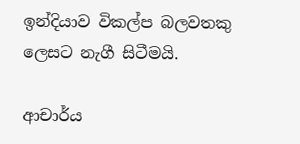ඉන්දියාව විකල්ප බලවතකු ලෙසට නැගී සිටීමයි.

ආචාර්ය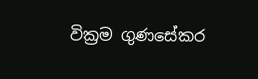වික්‍රම ගුණසේකර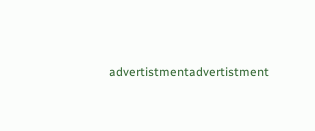advertistmentadvertistment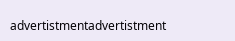advertistmentadvertistment